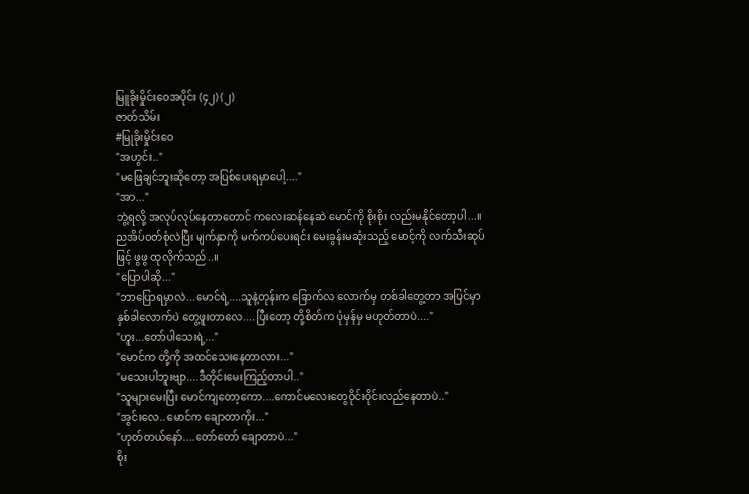မြူခိုးမှိုင်းဝေအပိုင်း (၄၂) (၂)
ဇာတ်သိမ်း
#မြုခိုးမှိုင်းဝေ
"အဟွင်း.."
"မဖြေချင်ဘူးဆိုတော့ အပြစ်ပေးရမှာပေါ့...."
"အာ..."
ဘွဲ့ရလို့ အလုပ်လုပ်နေတာတောင် ကလေးဆန်နေဆဲ မောင်ကို စိုးစိုး လည်းမနိုင်တော့ပါ...။
ညအိပ်ဝတ်စုံလဲပြီး မျက်နှာကို မက်ကပ်ပေးရင်း မေးခွန်းမဆုံးသည့် မောင့်ကို လက်သီးဆုပ်ဖြင့် ဖွဖွ ထုလိုက်သည်..။
"ပြောပါဆို..."
"ဘာပြောရမှာလဲ...မောင်ရဲ့....သူနဲ့တုန်းက ခြောက်လ လောက်မှ တစ်ခါတွေ့တာ အပြင်မှာ နှစ်ခါလောက်ပဲ တွေ့ဖူးတာလေ....ပြီးတော့ တို့စိတ်က ပုံမှန်မှ မဟုတ်တာပဲ...."
"ဟူး...တော်ပါသေးရဲ့..."
"မောင်က တို့ကို အထင်သေးနေတာလား..."
"မသေးပါဘူးဗျာ....ဒီတိုင်းမေးကြည့်တာပါ.."
"သူများမေးပြီး မောင်ကျတော့ကော....ကောင်မလေးတွေဝိုင်းဝိုင်းလည်နေတာပဲ.."
"အွင်းလေ..မောင်က ချောတာကိုး..."
"ဟုတ်တယ်နော်....တော်တော် ချောတာပဲ..."
စိုး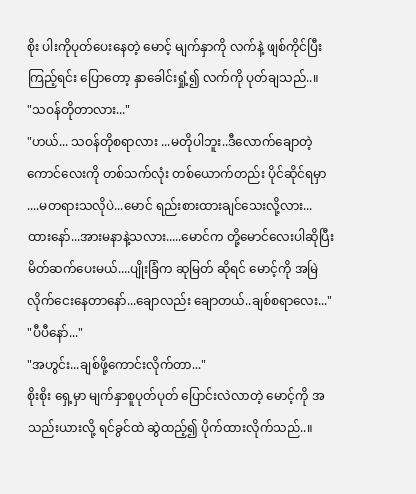စိုး ပါးကိုပုတ်ပေးနေတဲ့ မောင့် မျက်နှာကို လက်နဲ့ ဖျစ်ကိုင်ပြီး ကြည့်ရင်း ပြောတော့ နှာခေါင်းရှုံ့၍ လက်ကို ပုတ်ချသည်..။
"သဝန်တိုတာလား..."
"ဟယ်... သဝန်တိုစရာလား ...မတိုပါဘူး..ဒီလောက်ချောတဲ့ ကောင်လေးကို တစ်သက်လုံး တစ်ယောက်တည်း ပိုင်ဆိုင်ရမှာ ....မတရားသလိုပဲ...မောင် ရည်းစားထားချင်သေးလို့လား...ထားနော်...အားမနာနဲ့သလား.....မောင်က တို့မောင်လေးပါဆိုပြီး မိတ်ဆက်ပေးမယ်....ပျိုးခြံက ဆုမြတ် ဆိုရင် မောင့်ကို အမြဲ လိုက်ငေးနေတာနော်...ချောလည်း ချောတယ်..ချစ်စရာလေး..."
"ပီပီနော်..."
"အဟွင်း...ချစ်ဖို့ကောင်းလိုက်တာ..."
စိုးစိုး ရှေ့မှာ မျက်နှာစူပုတ်ပုတ် ပြောင်းလဲလာတဲ့ မောင့်ကို အသည်းယားလို့ ရင်ခွင်ထဲ ဆွဲထည့်၍ ပိုက်ထားလိုက်သည်..။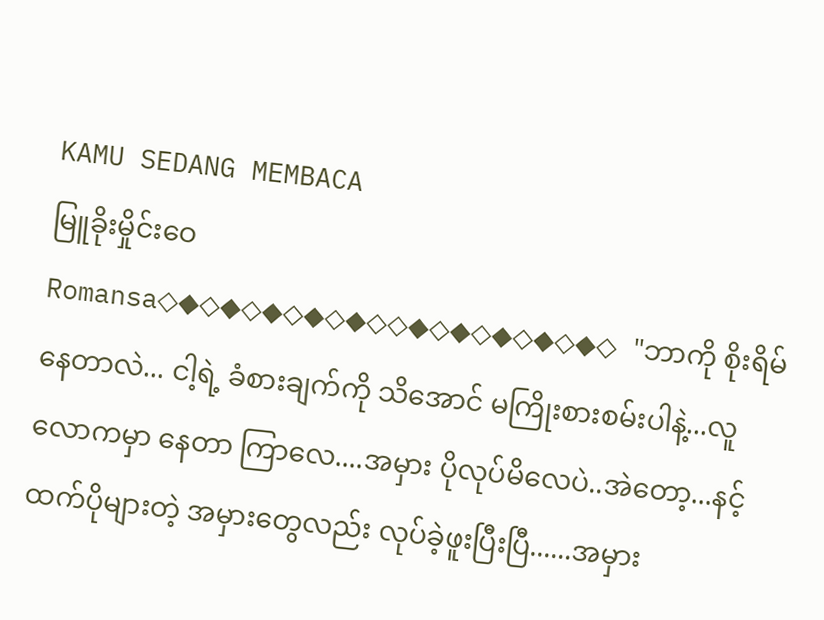KAMU SEDANG MEMBACA
မြူခိုးမှိုင်းဝေ
Romansa◇◆◇◆◇◆◇◆◇◆◇◇◆◇◆◇◆◇◆◇◆◇ "ဘာကို စိုးရိမ်နေတာလဲ... ငါ့ရဲ့ ခံစားချက်ကို သိအောင် မကြိုးစားစမ်းပါနဲ့...လူလောကမှာ နေတာ ကြာလေ....အမှား ပိုလုပ်မိလေပဲ..အဲတော့...နင့်ထက်ပိုများတဲ့ အမှားတွေလည်း လုပ်ခဲ့ဖူးပြီးပြီ......အမှား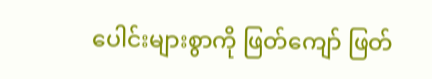ပေါင်းများစွာကို ဖြတ်ကျော် ဖြတ်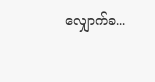လျှောက်ခ...